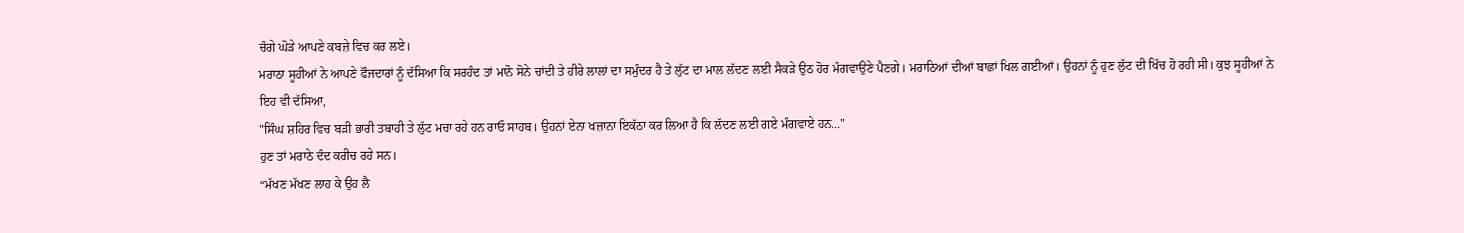ਚੰਗੇ ਘੋੜੇ ਆਪਣੇ ਕਬਜ਼ੇ ਵਿਚ ਕਰ ਲਏ।
ਮਰਾਠਾ ਸੂਹੀਆਂ ਨੇ ਆਪਣੇ ਫੌਜਦਾਰਾਂ ਨੂੰ ਦੱਸਿਆ ਕਿ ਸਰਹੰਦ ਤਾਂ ਮਾਨੋ ਸੋਨੇ ਚਾਂਦੀ ਤੇ ਹੀਰੇ ਲਾਲਾਂ ਦਾ ਸਮੁੰਦਰ ਹੈ ਤੇ ਲੁੱਟ ਦਾ ਮਾਲ ਲੱਦਣ ਲਈ ਸੈਕੜੇ ਉਠ ਹੋਰ ਮੰਗਵਾਉਣੇ ਪੈਣਗੇ। ਮਰਾਠਿਆਂ ਦੀਆਂ ਬਾਛਾਂ ਖਿਲ ਗਈਆਂ। ਉਹਨਾਂ ਨੂੰ ਹੁਣ ਲੁੱਟ ਦੀ ਖਿੱਚ ਹੋ ਰਹੀ ਸੀ। ਕੁਝ ਸੂਹੀਆਂ ਨੇ ਇਹ ਵੀ ਦੱਸਿਆ,
"ਸਿੰਘ ਸ਼ਹਿਰ ਵਿਚ ਬੜੀ ਭਾਰੀ ਤਬਾਹੀ ਤੇ ਲੁੱਟ ਮਚਾ ਰਹੇ ਹਨ ਰਾਓ ਸਾਹਬ। ਉਹਨਾਂ ਏਨਾ ਖਜ਼ਾਨਾ ਇਕੱਠਾ ਕਰ ਲਿਆ ਹੈ ਕਿ ਲੱਦਣ ਲਈ ਗਏ ਮੰਗਵਾਏ ਹਨ..."
ਹੁਣ ਤਾਂ ਮਰਾਠੇ ਦੰਦ ਕਰੀਚ ਰਹੇ ਸਨ।
“ਮੱਖਣ ਮੱਖਣ ਲਾਹ ਕੇ ਉਹ ਲੈ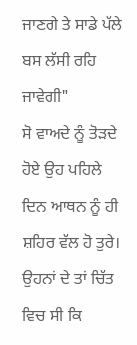ਜਾਣਗੇ ਤੇ ਸਾਡੇ ਪੱਲੇ ਬਸ ਲੱਸੀ ਰਹਿ ਜਾਵੇਗੀ"
ਸੋ ਵਾਅਦੇ ਨੂੰ ਤੋੜਦੇ ਹੋਏ ਉਹ ਪਹਿਲੇ ਦਿਨ ਆਥਨ ਨੂੰ ਹੀ ਸ਼ਹਿਰ ਵੱਲ ਹੋ ਤੁਰੇ। ਉਹਨਾਂ ਦੇ ਤਾਂ ਚਿੱਤ ਵਿਚ ਸੀ ਕਿ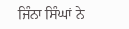ਜਿੰਨਾ ਸਿੰਘਾਂ ਨੇ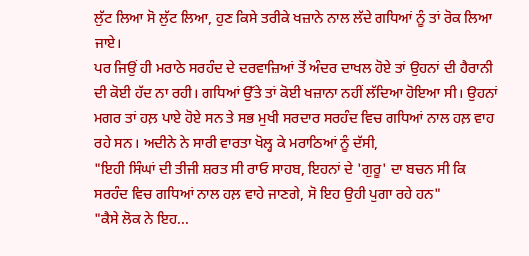ਲੁੱਟ ਲਿਆ ਸੋ ਲੁੱਟ ਲਿਆ, ਹੁਣ ਕਿਸੇ ਤਰੀਕੇ ਖਜ਼ਾਨੇ ਨਾਲ ਲੱਦੇ ਗਧਿਆਂ ਨੂੰ ਤਾਂ ਰੋਕ ਲਿਆ ਜਾਏ।
ਪਰ ਜਿਉਂ ਹੀ ਮਰਾਠੇ ਸਰਹੰਦ ਦੇ ਦਰਵਾਜ਼ਿਆਂ ਤੋਂ ਅੰਦਰ ਦਾਖਲ ਹੋਏ ਤਾਂ ਉਹਨਾਂ ਦੀ ਹੈਰਾਨੀ ਦੀ ਕੋਈ ਹੱਦ ਨਾ ਰਹੀ। ਗਧਿਆਂ ਉੱਤੇ ਤਾਂ ਕੋਈ ਖਜ਼ਾਨਾ ਨਹੀਂ ਲੱਦਿਆ ਹੋਇਆ ਸੀ। ਉਹਨਾਂ ਮਗਰ ਤਾਂ ਹਲ਼ ਪਾਏ ਹੋਏ ਸਨ ਤੇ ਸਭ ਮੁਖੀ ਸਰਦਾਰ ਸਰਹੰਦ ਵਿਚ ਗਧਿਆਂ ਨਾਲ ਹਲ਼ ਵਾਹ ਰਹੇ ਸਨ। ਅਦੀਨੇ ਨੇ ਸਾਰੀ ਵਾਰਤਾ ਖੋਲ੍ਹ ਕੇ ਮਰਾਠਿਆਂ ਨੂੰ ਦੱਸੀ,
"ਇਹੀ ਸਿੰਘਾਂ ਦੀ ਤੀਜੀ ਸ਼ਰਤ ਸੀ ਰਾਓ ਸਾਹਬ, ਇਹਨਾਂ ਦੇ 'ਗੁਰੂ' ਦਾ ਬਚਨ ਸੀ ਕਿ ਸਰਹੰਦ ਵਿਚ ਗਧਿਆਂ ਨਾਲ ਹਲ਼ ਵਾਹੇ ਜਾਣਗੇ, ਸੋ ਇਹ ਉਹੀ ਪੁਗਾ ਰਹੇ ਹਨ"
"ਕੈਸੇ ਲੋਕ ਨੇ ਇਹ...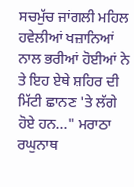ਸਚਮੁੱਚ ਜਾਂਗਲੀ ਮਹਿਲ ਹਵੇਲੀਆਂ ਖਜ਼ਾਨਿਆਂ ਨਾਲ ਭਰੀਆਂ ਹੋਈਆਂ ਨੇ ਤੇ ਇਹ ਏਥੇ ਸ਼ਹਿਰ ਦੀ ਮਿੱਟੀ ਛਾਨਣ 'ਤੇ ਲੱਗੇ ਹੋਏ ਹਨ..." ਮਰਾਠਾ ਰਘੁਨਾਥ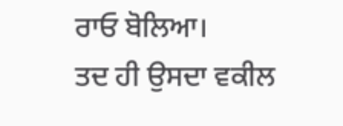ਰਾਓ ਬੋਲਿਆ।
ਤਦ ਹੀ ਉਸਦਾ ਵਕੀਲ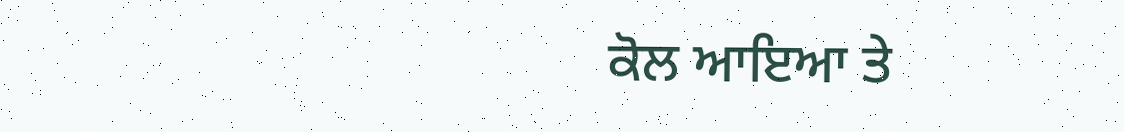ਕੋਲ ਆਇਆ ਤੇ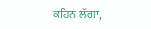ਕਹਿਨ ਲੱਗਾ,